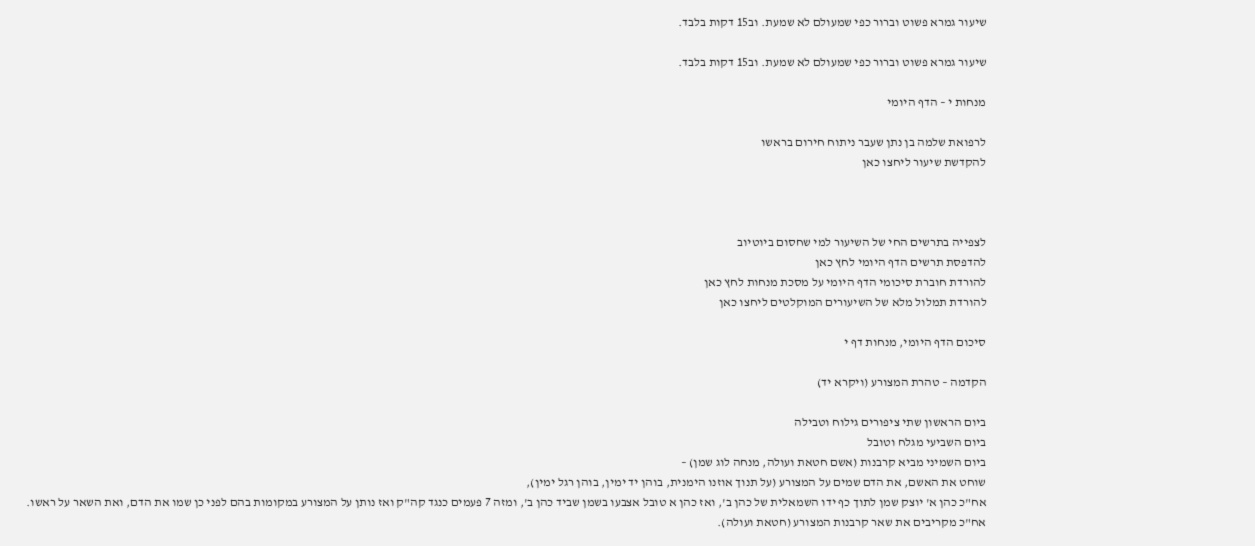שיעור גמרא פשוט וברור כפי שמעולם לא שמעת. וב15 דקות בלבד.

שיעור גמרא פשוט וברור כפי שמעולם לא שמעת. וב15 דקות בלבד.

מנחות י – הדף היומי

לרפואת שלמה בן נתן שעבר ניתוח חירום בראשו
להקדשת שיעור ליחצו כאן



לצפייה בתרשים החי של השיעור למי שחסום ביוטיוב
להדפסת תרשים הדף היומי לחץ כאן
להורדת חוברת סיכומי הדף היומי על מסכת מנחות לחץ כאן
להורדת תמלול מלא של השיעורים המוקלטים ליחצו כאן

סיכום הדף היומי, מנחות דף י

הקדמה – טהרת המצורע (ויקרא יד)

ביום הראשון שתי ציפורים גילוח וטבילה
ביום השביעי מגלח וטובל
ביום השמיני מביא קרבנות (אשם חטאת ועולה, מנחה לוג שמן) –
שוחט את האשם, את הדם שמים על המצורע (על תנוך אוזנו הימנית, בוהן יד ימין, בוהן רגל ימין),
אח"כ כהן א' יוצק שמן לתוך כף ידו השמאלית של כהן ב', ואז כהן א טובל אצבעו בשמן שביד כהן ב', ומזה 7 פעמים כנגד קה"ק ואז נותן על המצורע במקומות בהם לפני כן שמו את הדם, ואת השאר על ראשו.
אח"כ מקריבים את שאר קרבנות המצורע (חטאת ועולה).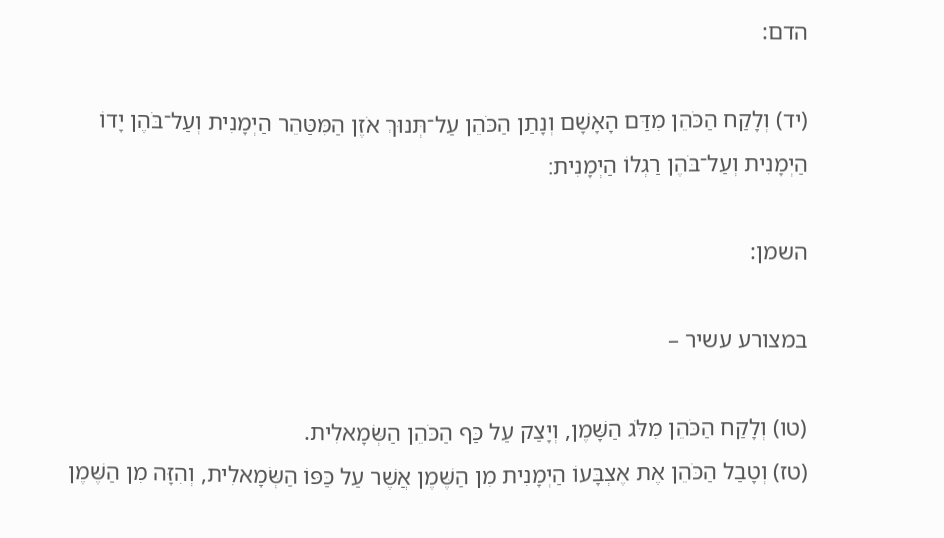הדם:

(יד) וְלָקַח הַכֹּהֵן מִדַּם הָאָשָׁם וְנָתַן הַכֹּהֵן עַל־תְּנוּךְ אֹזֶן הַמִּטַּהֵר הַיְמָנִית וְעַל־בֹּהֶן יָדוֹ הַיְמָנִית וְעַל־בֹּהֶן רַגְלוֹ הַיְמָנִית׃

השמן:

במצורע עשיר –

(טו) וְלָקַח הַכֹּהֵן מִלֹּג הַשָּׁמֶן, וְיָצַק עַל כַּף הַכֹּהֵן הַשְּׂמָאלִית.
(טז) וְטָבַל הַכֹּהֵן אֶת אֶצְבָּעוֹ הַיְמָנִית מִן הַשֶּׁמֶן אֲשֶׁר עַל כַּפּוֹ הַשְּׂמָאלִית, וְהִזָּה מִן הַשֶּׁמֶן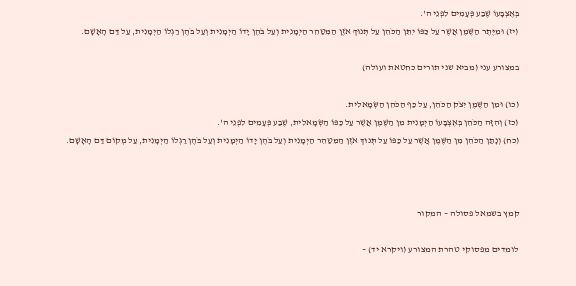בְּאֶצְבָּעוֹ שֶׁבַע פְּעָמִים לִפְנֵי ה'.
(יז) וּמִיֶּתֶר הַשֶּׁמֶן אֲשֶׁר עַל כַּפּוֹ יִתֵּן הַכֹּהֵן עַל תְּנוּךְ אֹזֶן הַמִּטַּהֵר הַיְמָנִית וְעַל בֹּהֶן יָדוֹ הַיְמָנִית וְעַל בֹּהֶן רַגְלוֹ הַיְמָנִית, עַל דַּם הָאָשָׁם.

במצורע עני (מביא שני תורים כחטאת ועולה)

(כו) וּמִן הַשֶּׁמֶן יִצֹק הַכֹּהֵן, עַל כַּף הַכֹּהֵן הַשְּׂמָאלִית.
(כז) וְהִזָּה הַכֹּהֵן בְּאֶצְבָּעוֹ הַיְמָנִית מִן הַשֶּׁמֶן אֲשֶׁר עַל כַּפּוֹ הַשְּׂמָאלִית, שֶׁבַע פְּעָמִים לִפְנֵי ה'.
(כח) וְנָתַן הַכֹּהֵן מִן הַשֶּׁמֶן אֲשֶׁר עַל כַּפּוֹ עַל תְּנוּךְ אֹזֶן הַמִּטַּהֵר הַיְמָנִית וְעַל בֹּהֶן יָדוֹ הַיְמָנִית וְעַל בֹּהֶן רַגְלוֹ הַיְמָנִית, עַל מְקוֹם דַּם הָאָשָׁם.



קמץ בשמאל פסולה – המקור

לומדים מפסוקי טהרת המצורע (ויקרא יד) –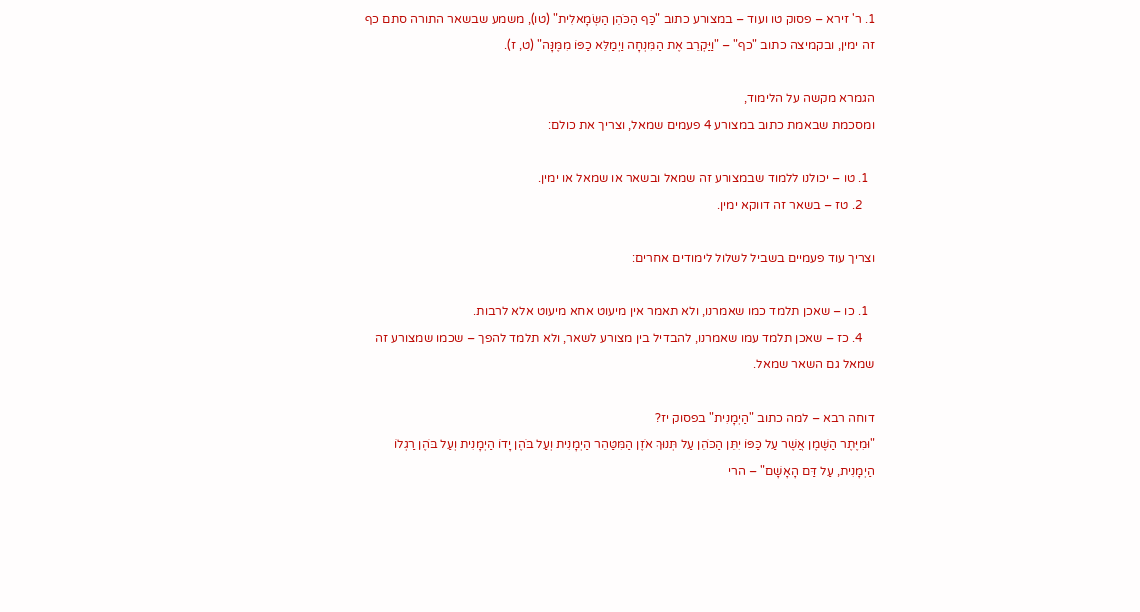1. ר' זירא – פסוק טו ועוד – במצורע כתוב "כַּף הַכֹּהֵן הַשְּׂמָאלִית" (טו), משמע שבשאר התורה סתם כף זה ימין, ובקמיצה כתוב "כף" – "וַיַּקְרֵב אֶת הַמִּנְחָה וַיְמַלֵּא כַפּוֹ מִמֶּנָּה" (ט, ז).

הגמרא מקשה על הלימוד,
ומסכמת שבאמת כתוב במצורע 4 פעמים שמאל, וצריך את כולם:

  1. טו – יכולנו ללמוד שבמצורע זה שמאל ובשאר או שמאל או ימין.
    2. טז – בשאר זה דווקא ימין.

וצריך עוד פעמיים בשביל לשלול לימודים אחרים:

  1. כו – שאכן תלמד כמו שאמרנו, ולא תאמר אין מיעוט אחא מיעוט אלא לרבות.
    4. כז – שאכן תלמד עמו שאמרנו, להבדיל בין מצורע לשאר, ולא תלמד להפך – שכמו שמצורע זה שמאל גם השאר שמאל.

דוחה רבא – למה כתוב "הַיְמָנִית" בפסוק יז?
"וּמִיֶּתֶר הַשֶּׁמֶן אֲשֶׁר עַל כַּפּוֹ יִתֵּן הַכֹּהֵן עַל תְּנוּךְ אֹזֶן הַמִּטַּהֵר הַיְמָנִית וְעַל בֹּהֶן יָדוֹ הַיְמָנִית וְעַל בֹּהֶן רַגְלוֹ הַיְמָנִית, עַל דַּם הָאָשָׁם" – הרי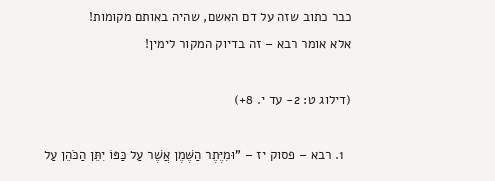כבר כתוב שזה על דם האשם, שהיה באותם מקומות!
אלא אומר רבא – זה בדיוק המקור לימין!

(דילוג ט: 2- עד י. 8+)

  1. רבא – פסוק יז – "וּמִיֶּתֶר הַשֶּׁמֶן אֲשֶׁר עַל כַּפּוֹ יִתֵּן הַכֹּהֵן עַל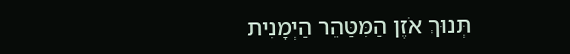תְּנוּךְ אֹזֶן הַמִּטַּהֵר הַיְמָנִית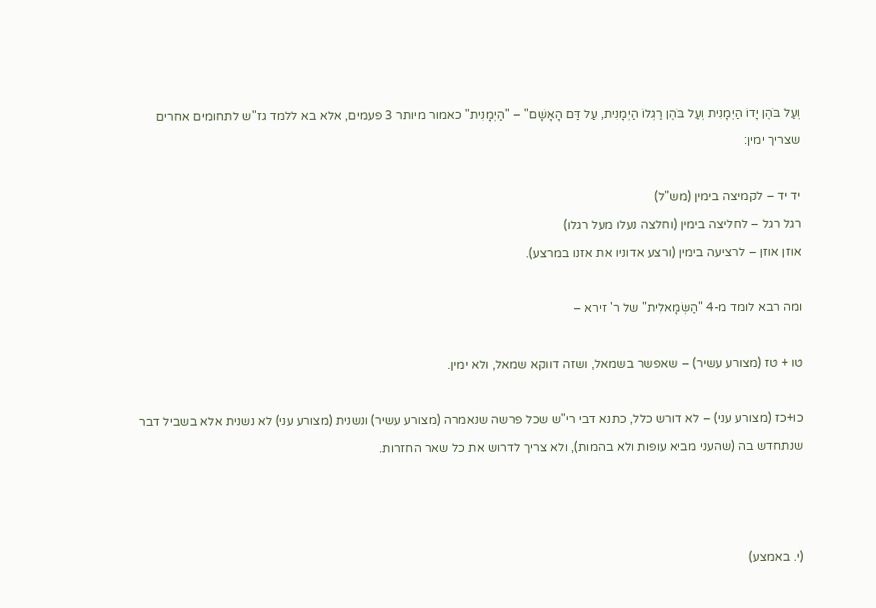וְעַל בֹּהֶן יָדוֹ הַיְמָנִית וְעַל בֹּהֶן רַגְלוֹ הַיְמָנִית, עַל דַּם הָאָשָׁם" – "הַיְמָנִית" כאמור מיותר 3 פעמים, אלא בא ללמד גז"ש לתחומים אחרים שצריך ימין:

יד יד – לקמיצה בימין (מש"ל)
רגל רגל – לחליצה בימין (וחלצה נעלו מעל רגלו)
אוזן אוזן – לרציעה בימין (ורצע אדוניו את אזנו במרצע).

ומה רבא לומד מ-4 "הַשְּׂמָאלִית" של ר' זירא –

טו + טז (מצורע עשיר) – שאפשר בשמאל, ושזה דווקא שמאל, ולא ימין.

כו+כז (מצורע עני) – לא דורש כלל, כתנא דבי רי"ש שכל פרשה שנאמרה (מצורע עשיר) ונשנית (מצורע עני) לא נשנית אלא בשביל דבר שנתחדש בה (שהעני מביא עופות ולא בהמות), ולא צריך לדרוש את כל שאר החזרות.



(י. באמצע)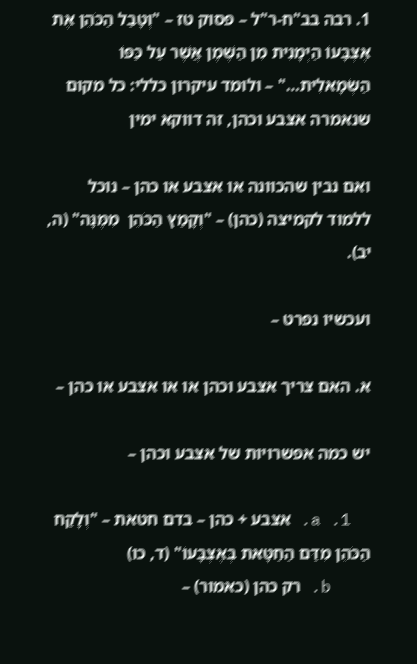1. רבה בב"ח-ר"ל – פסוק טז – "וְטָבַל הַכֹּהֵן אֶת אֶצְבָּעוֹ הַיְמָנִית מִן הַשֶּׁמֶן אֲשֶׁר עַל כַּפּוֹ הַשְּׂמָאלִית…" – ולומד עיקרון כללי: כל מקום שנאמרה אצבע וכהן, זה דווקא ימין

ואם נבין שהכוונה או אצבע או כהן – נוכל ללמוד לקמיצה (כהן) – "וְקָמַץ הַכֹּהֵן  מִמֶּנָּה" (ה, יב).

ועכשיו נפרט –

א. האם צריך אצבע וכהן או או אצבע או כהן –

יש כמה אפשרויות של אצבע וכהן –

  1. a. אצבע + כהן – בדם חטאת – "וְלָקַח הַכֹּהֵן מִדַּם הַחַטָּאת בְּאֶצְבָּעוֹ" (ד, כו)
    b. רק כהן (כאמור) –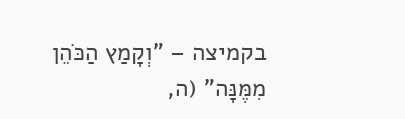בקמיצה – "וְקָמַץ הַכֹּהֵן  מִמֶּנָּה" (ה,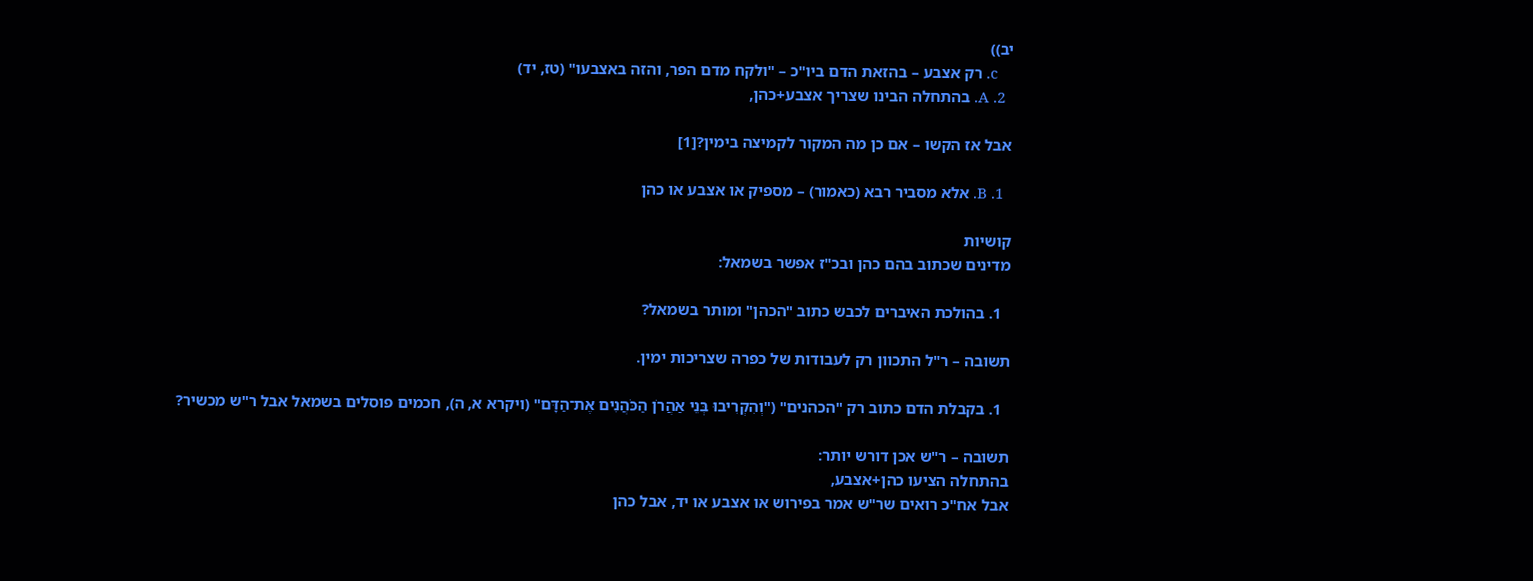יב))
    c. רק אצבע – בהזאת הדם ביו"כ – "ולקח מדם הפר, והזה באצבעו" (טז, יד)
  2. A. בהתחלה הבינו שצריך אצבע+כהן,

אבל אז הקשו – אם כן מה המקור לקמיצה בימין?[1]

  1. B. אלא מסביר רבא (כאמור) – מספיק או אצבע או כהן

קושיות
מדינים שכתוב בהם כהן ובכ"ז אפשר בשמאל:

  1. בהולכת האיברים לכבש כתוב "הכהן" ומותר בשמאל?

תשובה – ר"ל התכוון רק לעבודות של כפרה שצריכות ימין.

  1. בקבלת הדם כתוב רק "הכהנים" ("וְהִקְרִיבוּ בְּנֵי אַהֲרֹן הַכֹּהֲנִים אֶת־הַדָּם" (ויקרא א, ה), חכמים פוסלים בשמאל אבל ר"ש מכשיר?

תשובה – ר"ש אכן דורש יותר:
בהתחלה הציעו כהן+אצבע,
אבל אח"כ רואים שר"ש אמר בפירוש או אצבע או יד, אבל כהן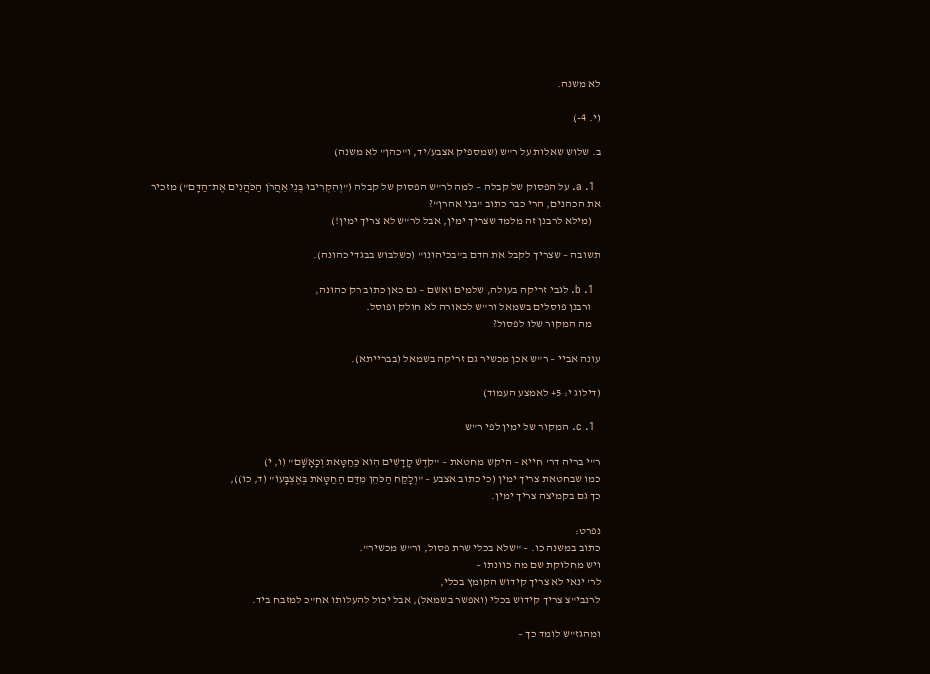לא משנה.

(י. 4-)

ב. שלוש שאלות על ר"ש (שמספיק אצבע/יד, ו"כהן" לא משנה)

  1. a. על הפסוק של קבלה – למה לר"ש הפסוק של קבלה ("וְהִקְרִיבוּ בְּנֵי אַהֲרֹן הַכֹּהֲנִים אֶת־הַדָּם") מזכיר את הכהנים, הרי כבר כתוב "בני אהרן"?
    (מילא לרבנן זה מלמד שצריך ימין, אבל לר"ש לא צריך ימין!)

תשובה – שצריך לקבל את הדם ב"בכיהונו" (כשלבוש בבגדי כהונה).

  1. b. לגבי זריקה בעולה, שלמים ואשם – גם כאן כתוב רק כהונה,
    ורבנן פוסלים בשמאל ור"ש לכאורה לא חולק ופוסל.
    מה המקור שלו לפסול?

עונה אביי – ר"ש אכן מכשיר גם זריקה בשמאל (בברייתא).

(דילוג י: 5+ לאמצע העמוד)

  1. c. המקור של ימין לפי ר"ש

ר"י בריה דר' חייא – היקש מחטאת – "קֹדֶשׁ קׇדָשִׁים הִוא כַּחַטָּאת וְכָאָשָׁם" (ו, י)
כמו שבחטאת צריך ימין (כי כתוב אצבע – "וְלָקַח הַכֹּהֵן מִדַּם הַחַטָּאת בְּאֶצְבָּעוֹ" (ד, כו)),
כך גם בקמיצה צריך ימין.

נפרט:
כתוב במשנה כו. – "שלא בכלי שרת פסול, ור"ש מכשיר".
ויש מחלוקת שם מה כוונתו –
לר' ינאי לא צריך קידוש הקומץ בכלי,
לרנבי"צ צריך קידוש בכלי (ואפשר בשמאל), אבל יכול להעלותו אח"כ למזבח ביד.

ומהגז"ש לומד כך –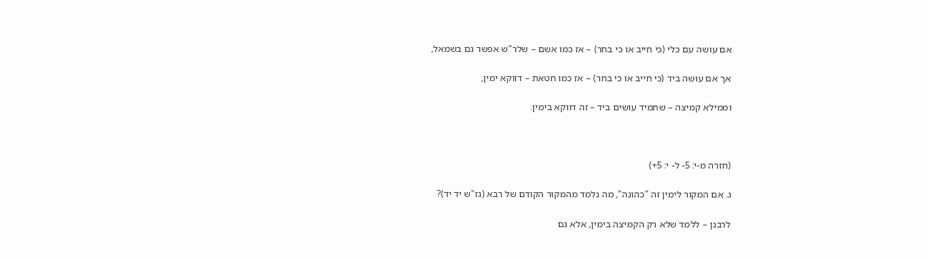אם עושה עם כלי (כי חייב או כי בחר) – אז כמו אשם – שלר"ש אפשר גם בשמאל,

אך אם עושה ביד (כי חייב או כי בחר) – אז כמו חטאת – דווקא ימין,

וממילא קמיצה – שתמיד עושים ביד – זה דווקא בימין.



(חזרה מ-י: 5- ל- י: 5+)

ג. אם המקור לימין זה "כהונה", מה נלמד מהמקור הקודם של רבא (גז"ש יד יד)?

לרבנן – ללמד שלא רק הקמיצה בימין, אלא גם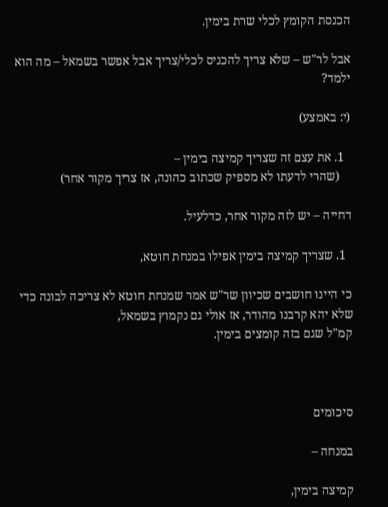הכנסת הקומץ לכלי שרת בימין.

אבל לר"ש – שלא צריך להכניס לכלי/צריך אבל אפשר בשמאל – מה הוא ילמד?

(י: באמצע)

  1. את עצם זה שצריך קמיצה בימין –
    (שהרי לדעתו לא מספיק שכתוב כהונה, אז צריך מקור אחר)

דחייה – יש לזה מקור אחר, כדלעיל.

  1. שצריך קמיצה בימין אפילו במנחת חוטא,

כי היינו חושבים שכיוון שר"ש אמר שמנחת חוטא לא צריכה לבונה כדי שלא יהא קרבנו מהודר, אז אולי גם נקמוץ בשמאל,
קמ"ל שגם בזה קומצים בימין.



סיכומים

במנחה –

קמיצה בימין,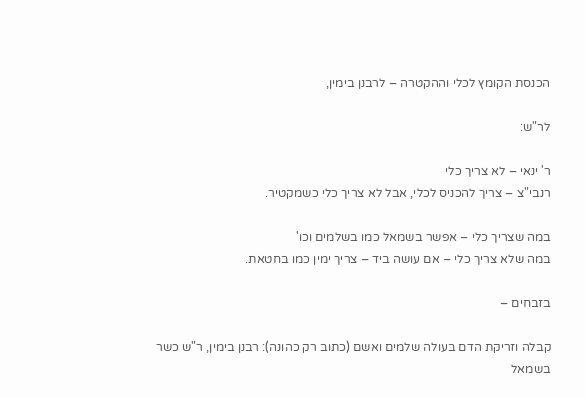הכנסת הקומץ לכלי וההקטרה – לרבנן בימין,

לר"ש:

ר' ינאי – לא צריך כלי
רנבי"צ – צריך להכניס לכלי, אבל לא צריך כלי כשמקטיר.

במה שצריך כלי – אפשר בשמאל כמו בשלמים וכו'
במה שלא צריך כלי – אם עושה ביד – צריך ימין כמו בחטאת.

בזבחים –

קבלה וזריקת הדם בעולה שלמים ואשם (כתוב רק כהונה): רבנן בימין, ר"ש כשר בשמאל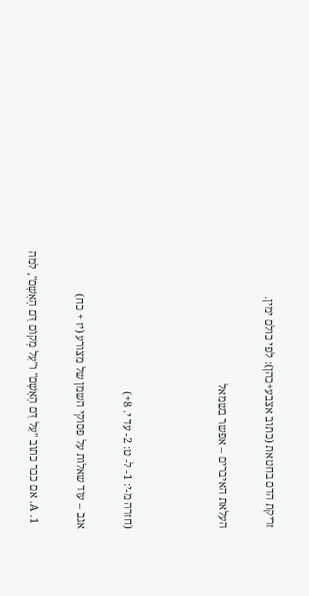זריקת הדם בחטאת (כתוב אצבע+כהן): לפי כולם ימין.

העלאת האיברים – אפשר בשמאל



(חזרה מ-י: 1- ל- ט: 2- עד י. 8+)

אגב – עוד שאלות על פסוקי השמן של מצורע (יז + כח)

  1. A. אם כבר כתוב "עַל דַּם הָאָשָׁם" ו"עַל מְקוֹם דַּם הָאָשָׁם", למה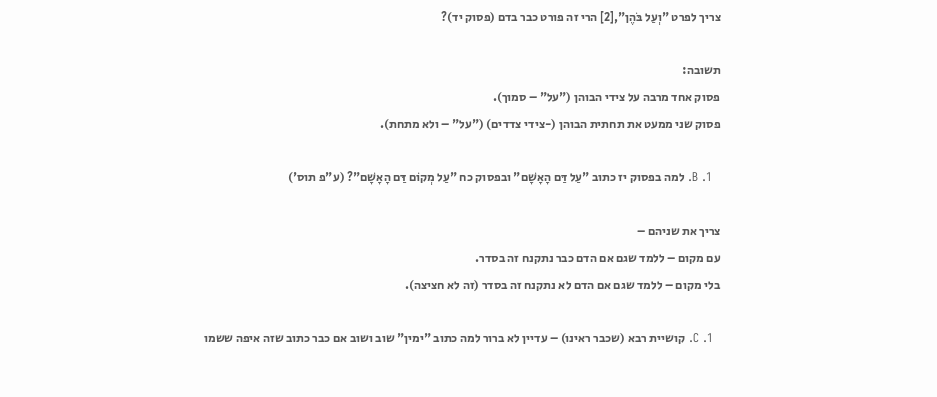צריך לפרט "וְעַל בֹּהֶן",[2] הרי זה פורט כבר בדם (פסוק יד)?

תשובה:
פסוק אחד מרבה על צידי הבוהן ("על" – סמוך).
פסוק שני ממעט את תחתית הבוהן (-צידי צדדים) ("על" – ולא מתחת).

  1. B. למה בפסוק יז כתוב "עַל דַּם הָאָשָׁם" ובפסוק כח "עַל מְקוֹם דַּם הָאָשָׁם"? (ע"פ תוס')

צריך את שניהם –
עם מקום – ללמד שגם אם הדם כבר נתקנח זה בסדר.
בלי מקום – ללמד שגם אם הדם לא נתקנח זה בסדר (זה לא חציצה).

  1. C. קושיית רבא (שכבר ראינו) – עדיין לא ברור למה כתוב "ימין" שוב ושוב אם כבר כתוב שזה איפה ששמו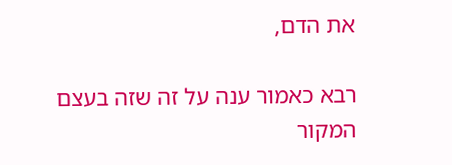את הדם,

רבא כאמור ענה על זה שזה בעצם המקור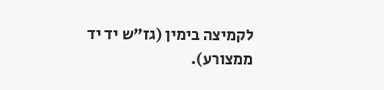לקמיצה בימין (גז"ש יד יד ממצורע).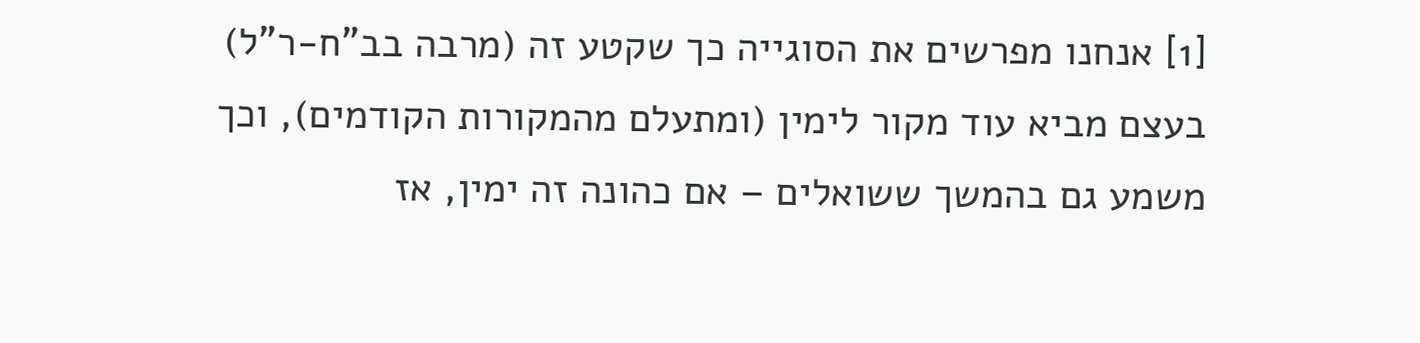[1] אנחנו מפרשים את הסוגייה כך שקטע זה (מרבה בב"ח-ר"ל) בעצם מביא עוד מקור לימין (ומתעלם מהמקורות הקודמים), וכך משמע גם בהמשך ששואלים – אם כהונה זה ימין, אז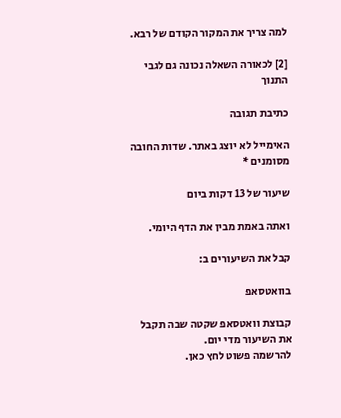למה צריך את המקור הקודם של רבא.

[2] לכאורה השאלה נכונה גם לגבי התנוך

כתיבת תגובה

האימייל לא יוצג באתר. שדות החובה מסומנים *

שיעור של 13 דקות ביום

ואתה באמת מבין את הדף היומי.

קבל את השיעורים ב:

בוואטסאפ

קבוצת וואטסאפ שקטה שבה תקבל את השיעור מדי יום.
להרשמה פשוט לחץ כאן.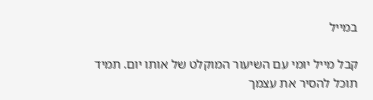במייל

קבל מייל יומי עם השיעור המוקלט של אותו יום. תמיד תוכל להסיר את עצמך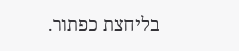בליחצת כפתור.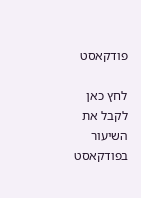פודקאסט

לחץ כאן לקבל את השיעור בפודקאסט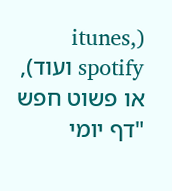(itunes, spotify ועוד), או פשוט חפש "דף יומי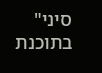סיני" בתוכנת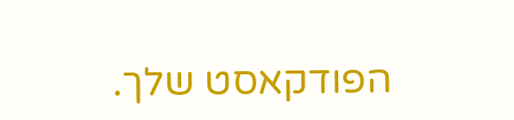הפודקאסט שלך.